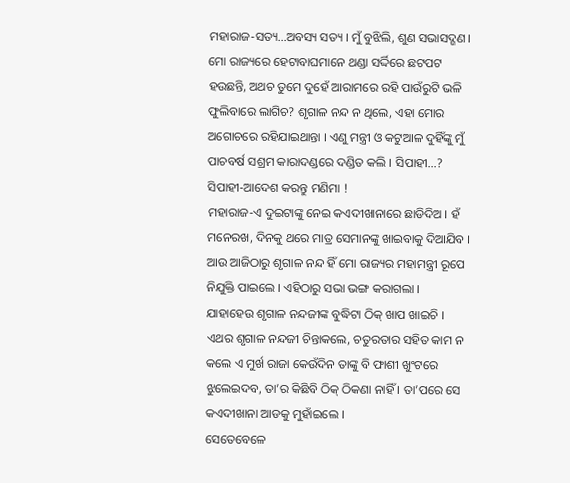ମହାରାଜ-ସତ୍ୟ…ଅବସ୍ୟ ସତ୍ୟ । ମୁଁ ବୁଝିଲି, ଶୁଣ ସଭାସଦ୍ଗଣ । ମୋ ରାଜ୍ୟରେ ହେଟାବାଘମାନେ ଥଣ୍ଡା ସର୍ଦ୍ଦିରେ ଛଟପଟ ହଉଛନ୍ତି, ଅଥଚ ତୁମେ ଦୁହେଁ ଆରାମରେ ରହି ପାଉଁରୁଟି ଭଳି ଫୁଲିବାରେ ଲାଗିଚ? ଶୃଗାଳ ନନ୍ଦ ନ ଥିଲେ, ଏହା ମୋର ଅଗୋଚରେ ରହିଯାଇଥାନ୍ତା । ଏଣୁ ମନ୍ତ୍ରୀ ଓ କଟୁଆଳ ଦୁହିଁଙ୍କୁ ମୁଁ ପାଚବର୍ଷ ସଶ୍ରମ କାରାଦଣ୍ଡରେ ଦଣ୍ଡିତ କଲି । ସିପାହୀ…?
ସିପାହୀ-ଆଦେଶ କରନ୍ତୁ ମଣିମା !
ମହାରାଜ-ଏ ଦୁଇଟାଙ୍କୁ ନେଇ କଏଦୀଖାନାରେ ଛାଡିଦିଅ । ହଁ ମନେରଖ, ଦିନକୁ ଥରେ ମାତ୍ର ସେମାନଙ୍କୁ ଖାଇବାକୁ ଦିଆଯିବ । ଆଉ ଆଜିଠାରୁ ଶୃଗାଳ ନନ୍ଦ ହିଁ ମୋ ରାଜ୍ୟର ମହାମନ୍ତ୍ରୀ ରୂପେ ନିଯୁକ୍ତି ପାଇଲେ । ଏହିଠାରୁ ସଭା ଭଙ୍ଗ କରାଗଲା ।
ଯାହାହେଉ ଶୃଗାଳ ନନ୍ଦଜୀଙ୍କ ବୁଦ୍ଧିଟା ଠିକ୍ ଖାପ ଖାଇଚି । ଏଥର ଶୃଗାଳ ନନ୍ଦଜୀ ଚିନ୍ତାକଲେ, ଚତୁରତାର ସହିତ କାମ ନ କଲେ ଏ ମୁର୍ଖ ରାଜା କେଉଁଦିନ ତାଙ୍କୁ ବି ଫାଶୀ ଖୁଂଟରେ ଝୁଲେଇଦବ, ତା’ର କିଛିବି ଠିକ୍ ଠିକଣା ନାହିଁ । ତା’ପରେ ସେ କଏଦୀଖାନା ଆଡକୁ ମୁହାଁଇଲେ ।
ସେତେବେଳେ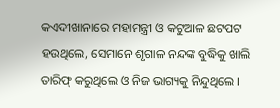କଏଦୀଖାନାରେ ମହାମନ୍ତ୍ରୀ ଓ କଟୁଆଳ ଛଟପଟ ହଉଥିଲେ, ସେମାନେ ଶୃଗାଳ ନନ୍ଦଙ୍କ ବୁଦ୍ଧିକୁ ଖାଲି ତାରିଫ୍ କରୁଥିଲେ ଓ ନିଜ ଭାଗ୍ୟକୁ ନିନ୍ଦୁଥିଲେ ।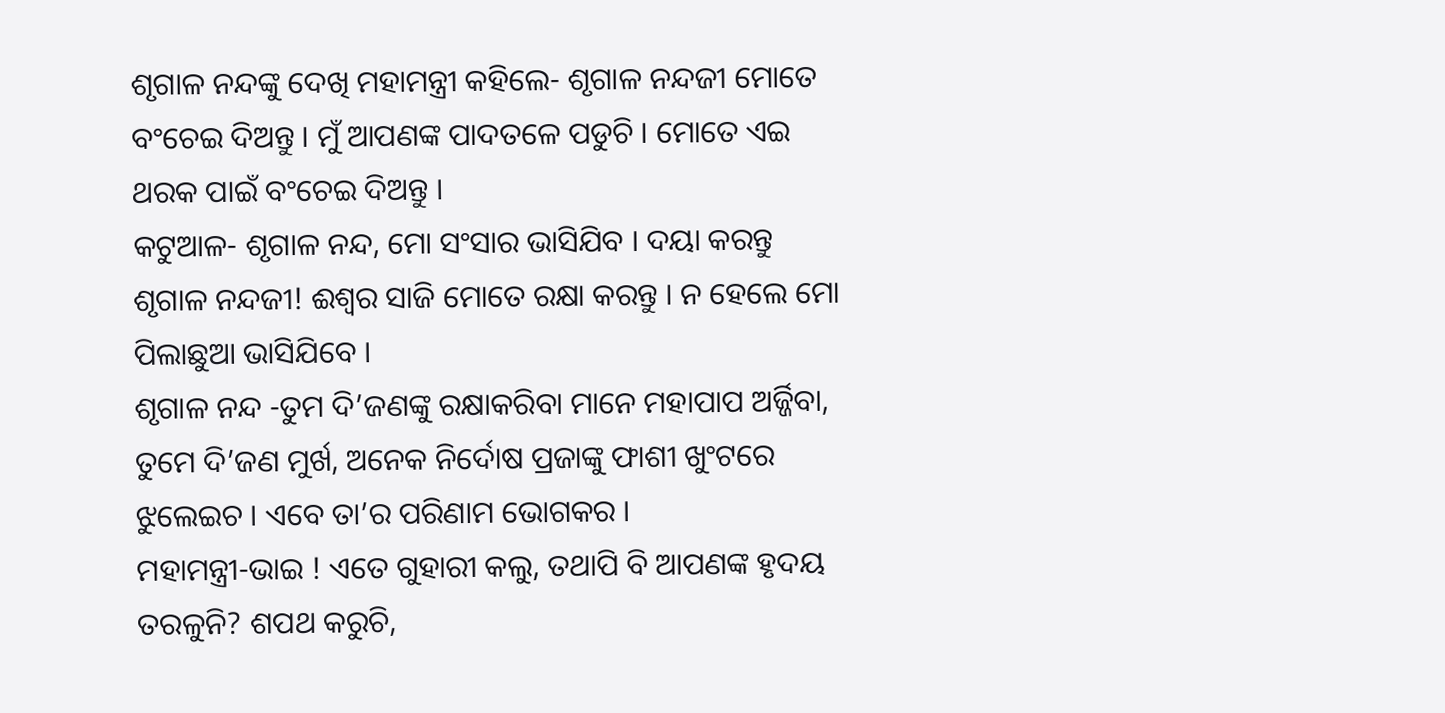ଶୃଗାଳ ନନ୍ଦଙ୍କୁ ଦେଖି ମହାମନ୍ତ୍ରୀ କହିଲେ- ଶୃଗାଳ ନନ୍ଦଜୀ ମୋତେ ବଂଚେଇ ଦିଅନ୍ତୁ । ମୁଁ ଆପଣଙ୍କ ପାଦତଳେ ପଡୁଚି । ମୋତେ ଏଇ ଥରକ ପାଇଁ ବଂଚେଇ ଦିଅନ୍ତୁ ।
କଟୁଆଳ- ଶୃଗାଳ ନନ୍ଦ, ମୋ ସଂସାର ଭାସିଯିବ । ଦୟା କରନ୍ତୁ ଶୃଗାଳ ନନ୍ଦଜୀ! ଈଶ୍ୱର ସାଜି ମୋତେ ରକ୍ଷା କରନ୍ତୁ । ନ ହେଲେ ମୋ ପିଲାଛୁଆ ଭାସିଯିବେ ।
ଶୃଗାଳ ନନ୍ଦ -ତୁମ ଦି’ଜଣଙ୍କୁ ରକ୍ଷାକରିବା ମାନେ ମହାପାପ ଅର୍ଜ୍ଜିବା, ତୁମେ ଦି’ଜଣ ମୁର୍ଖ, ଅନେକ ନିର୍ଦୋଷ ପ୍ରଜାଙ୍କୁ ଫାଶୀ ଖୁଂଟରେ ଝୁଲେଇଚ । ଏବେ ତା’ର ପରିଣାମ ଭୋଗକର ।
ମହାମନ୍ତ୍ରୀ-ଭାଇ ! ଏତେ ଗୁହାରୀ କଲୁ, ତଥାପି ବି ଆପଣଙ୍କ ହୃଦୟ ତରଳୁନି? ଶପଥ କରୁଚି,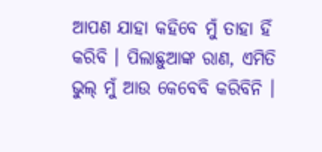ଆପଣ ଯାହା କହିବେ ମୁଁ ତାହା ହିଁ କରିବି । ପିଲାଛୁଆଙ୍କ ରାଣ, ଏମିତି ଭୁଲ୍ ମୁଁ ଆଉ କେବେବି କରିବିନି ।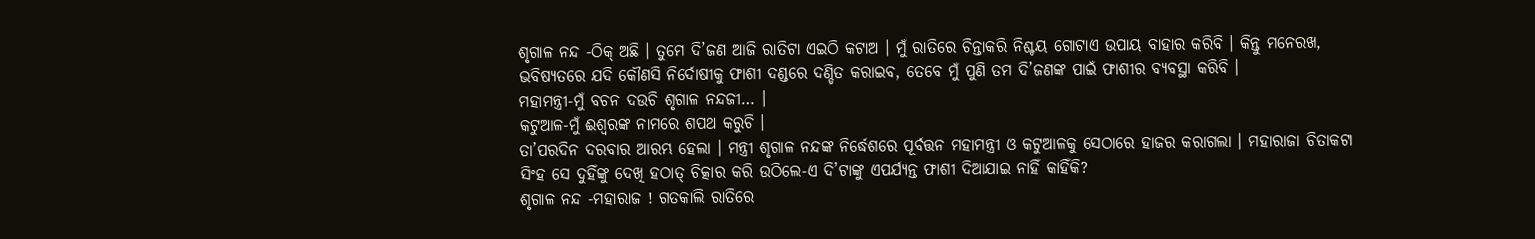ଶୃଗାଳ ନନ୍ଦ -ଠିକ୍ ଅଛି । ତୁମେ ଦି’ଜଣ ଆଜି ରାତିଟା ଏଇଠି କଟାଅ । ମୁଁ ରାତିରେ ଚିନ୍ତାକରି ନିଶ୍ଚୟ ଗୋଟାଏ ଉପାୟ ବାହାର କରିବି । କିନ୍ତୁ ମନେରଖ, ଭବିଷ୍ୟତରେ ଯଦି କୌଣସି ନିର୍ଦୋଷୀକୁ ଫାଶୀ ଦଣ୍ଡରେ ଦଣ୍ଡିତ କରାଇବ, ତେବେ ମୁଁ ପୁଣି ତମ ଦି’ଜଣଙ୍କ ପାଇଁ ଫାଶୀର ବ୍ୟବସ୍ଥା କରିବି ।
ମହାମନ୍ତ୍ରୀ-ମୁଁ ବଚନ ଦଉଚି ଶୃଗାଳ ନନ୍ଦଜୀ… ।
କଟୁଆଳ-ମୁଁ ଈଶ୍ୱରଙ୍କ ନାମରେ ଶପଥ କରୁଚି ।
ତା’ପରଦିନ ଦରବାର ଆରମ୍ଭ ହେଲା । ମନ୍ତ୍ରୀ ଶୃଗାଳ ନନ୍ଦଙ୍କ ନିର୍ଦ୍ଧେଶରେ ପୂର୍ବତ୍ତନ ମହାମନ୍ତ୍ରୀ ଓ କଟୁଆଳକୁ ସେଠାରେ ହାଜର କରାଗଲା । ମହାରାଜା ଚିତାକଟା ସିଂହ ସେ ଦୁହିଁଙ୍କୁ ଦେଖି ହଠାତ୍ ଚିତ୍କାର କରି ଉଠିଲେ-ଏ ଦି’ଟାଙ୍କୁ ଏପର୍ଯ୍ୟନ୍ତ ଫାଶୀ ଦିଆଯାଇ ନାହିଁ କାହିଁକି?
ଶୃଗାଳ ନନ୍ଦ -ମହାରାଜ ! ଗତକାଲି ରାତିରେ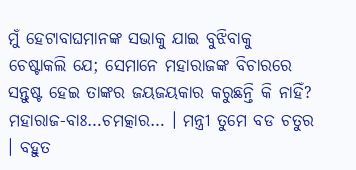ମୁଁ ହେଟାବାଘମାନଙ୍କ ସଭାକୁ ଯାଇ ବୁଝିବାକୁ ଚେଷ୍ଟାକଲି ଯେ; ସେମାନେ ମହାରାଜଙ୍କ ବିଚାରରେ ସନ୍ତୁଷ୍ଟ ହେଇ ତାଙ୍କର ଜୟଜୟକାର କରୁଛନ୍ତି କି ନାହିଁ?
ମହାରାଜ-ବାଃ…ଚମତ୍କାର… । ମନ୍ତ୍ରୀ ତୁମେ ବଡ ଚତୁର । ବହୁତ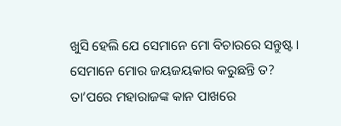ଖୁସି ହେଲି ଯେ ସେମାନେ ମୋ ବିଚାରରେ ସନ୍ତୁଷ୍ଟ । ସେମାନେ ମୋର ଜୟଜୟକାର କରୁଛନ୍ତି ତ?
ତା’ପରେ ମହାରାଜଙ୍କ କାନ ପାଖରେ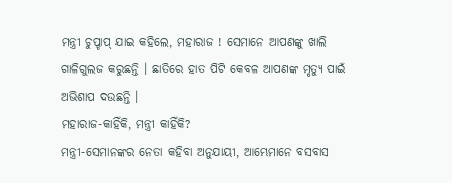ମନ୍ତ୍ରୀ ଚୁପ୍ଚାପ୍ ଯାଇ କହିଲେ, ମହାରାଜ ! ସେମାନେ ଆପଣଙ୍କୁ ଖାଲି ଗାଳିଗୁଲଜ କରୁଛନ୍ତି । ଛାତିରେ ହାତ ପିଟି କେବଳ ଆପଣଙ୍କ ମୃତ୍ୟୁ ପାଇଁ ଅଭିଶାପ ଦଉଛନ୍ତି ।
ମହାରାଜ-କାହିଁକି, ମନ୍ତ୍ରୀ କାହିଁକି?
ମନ୍ତ୍ରୀ-ସେମାନଙ୍କର ନେତା କହିବା ଅନୁଯାୟୀ, ଆମ୍ଭେମାନେ ବସବାସ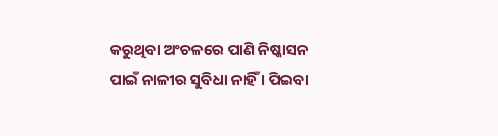କରୁଥିବା ଅଂଚଳରେ ପାଣି ନିଷ୍କାସନ ପାଇଁ ନାଳୀର ସୁବିଧା ନାହିଁ । ପିଇବା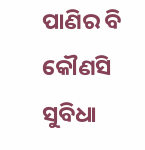ପାଣିର ବି କୌଣସି ସୁବିଧା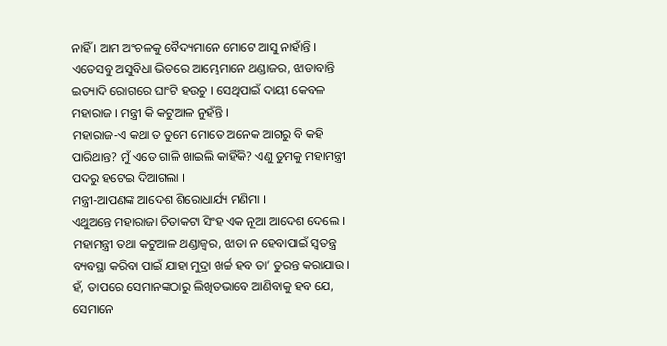ନାହିଁ । ଆମ ଅଂଚଳକୁ ବୈଦ୍ୟମାନେ ମୋଟେ ଆସୁ ନାହାଁନ୍ତି । ଏତେସବୁ ଅସୁବିଧା ଭିତରେ ଆମ୍ଭେମାନେ ଥଣ୍ଡାଜର, ଝାଡାବାନ୍ତି ଇତ୍ୟାଦି ରୋଗରେ ଘାଂଟି ହଉଚୁ । ସେଥିପାଇଁ ଦାୟୀ କେବଳ ମହାରାଜ । ମନ୍ତ୍ରୀ କି କଟୁଆଳ ନୁହଁନ୍ତି ।
ମହାରାଜ-ଏ କଥା ତ ତୁମେ ମୋତେ ଅନେକ ଆଗରୁ ବି କହି ପାରିଥାନ୍ତ? ମୁଁ ଏତେ ଗାଳି ଖାଇଲି କାହିଁକି? ଏଣୁ ତୁମକୁ ମହାମନ୍ତ୍ରୀ ପଦରୁ ହଟେଇ ଦିଆଗଲା ।
ମନ୍ତ୍ରୀ-ଆପଣଙ୍କ ଆଦେଶ ଶିରୋଧାର୍ଯ୍ୟ ମଣିମା ।
ଏଥୁଅନ୍ତେ ମହାରାଜା ଚିତାକଟା ସିଂହ ଏକ ନୂଆ ଆଦେଶ ଦେଲେ । ମହାମନ୍ତ୍ରୀ ତଥା କଟୁଆଳ ଥଣ୍ଡାଜ୍ୱର, ଝାଡା ନ ହେବାପାଇଁ ସ୍ୱତନ୍ତ୍ର ବ୍ୟବସ୍ଥା କରିବା ପାଇଁ ଯାହା ମୁଦ୍ରା ଖର୍ଚ୍ଚ ହବ ତା’ ତୁରନ୍ତ କରାଯାଉ । ହଁ, ତାପରେ ସେମାନଙ୍କଠାରୁ ଲିଖିତଭାବେ ଆଣିବାକୁ ହବ ଯେ, ସେମାନେ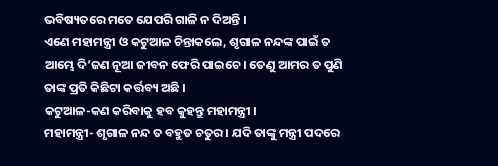ଭବିଷ୍ୟତରେ ମତେ ଯେପରି ଗାଳି ନ ଦିଅନ୍ତି ।
ଏଣେ ମହାମନ୍ତ୍ରୀ ଓ କଟୁଆଳ ଚିନ୍ତାକଲେ, ଶୃଗାଳ ନନ୍ଦଙ୍କ ପାଇଁ ତ ଆମ୍ଭେ ଦି’ଜଣ ନୂଆ ଜୀବନ ଫେରି ପାଇଚେ । ତେଣୁ ଆମର ତ ପୁଣି ତାଙ୍କ ପ୍ରତି କିଛିଟା କର୍ତ୍ତବ୍ୟ ଅଛି ।
କଟୁଆଳ-କଣ କରିବାକୁ ହବ କୁହନ୍ତୁ ମହାମନ୍ତ୍ରୀ ।
ମହାମନ୍ତ୍ରୀ- ଶୃଗାଳ ନନ୍ଦ ତ ବହୁତ ଚତୁର । ଯଦି ତାଙ୍କୁ ମନ୍ତ୍ରୀ ପଦରେ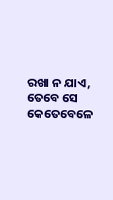ରଖା ନ ଯାଏ, ତେବେ ସେ କେତେବେଳେ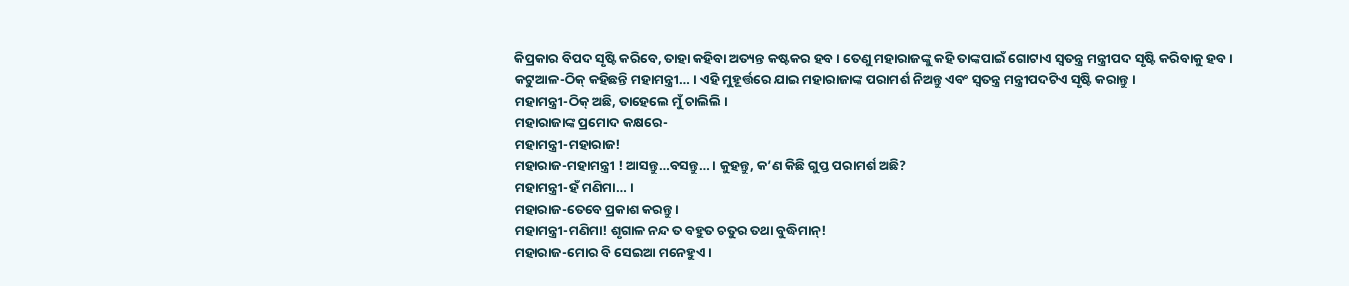କିପ୍ରକାର ବିପଦ ସୃଷ୍ଟି କରିବେ, ତାହା କହିବା ଅତ୍ୟନ୍ତ କଷ୍ଟକର ହବ । ତେଣୁ ମହାରାଜଙ୍କୁ କହି ତାଙ୍କପାଇଁ ଗୋଟାଏ ସ୍ୱତନ୍ତ୍ର ମନ୍ତ୍ରୀପଦ ସୃଷ୍ଟି କରିବାକୁ ହବ ।
କଟୁଆଳ-ଠିକ୍ କହିଛନ୍ତି ମହାମନ୍ତ୍ରୀ… । ଏହି ମୁହୂର୍ତ୍ତରେ ଯାଇ ମହାରାଜାଙ୍କ ପରାମର୍ଶ ନିଅନ୍ତୁ ଏବଂ ସ୍ୱତନ୍ତ୍ର ମନ୍ତ୍ରୀପଦଟିଏ ସୃଷ୍ଟି କରାନ୍ତୁ ।
ମହାମନ୍ତ୍ରୀ-ଠିକ୍ ଅଛି, ତାହେଲେ ମୁଁ ଚାଲିଲି ।
ମହାରାଜାଙ୍କ ପ୍ରମୋଦ କକ୍ଷରେ-
ମହାମନ୍ତ୍ରୀ-ମହାରାଜ!
ମହାରାଜ-ମହାମନ୍ତ୍ରୀ ! ଆସନ୍ତୁ…ବସନ୍ତୁ… । କୁହନ୍ତୁ, କ’ଣ କିଛି ଗୁପ୍ତ ପରାମର୍ଶ ଅଛି?
ମହାମନ୍ତ୍ରୀ-ହଁ ମଣିମା… ।
ମହାରାଜ-ତେବେ ପ୍ରକାଶ କରନ୍ତୁ ।
ମହାମନ୍ତ୍ରୀ-ମଣିମା! ଶୃଗାଳ ନନ୍ଦ ତ ବହୁତ ଚତୁର ତଥା ବୁଦ୍ଧିମାନ୍!
ମହାରାଜ-ମୋର ବି ସେଇଆ ମନେହୁଏ ।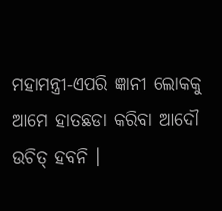ମହାମନ୍ତ୍ରୀ-ଏପରି ଜ୍ଞାନୀ ଲୋକକୁ ଆମେ ହାତଛଡା କରିବା ଆଦୌ ଉଚିତ୍ ହବନି ।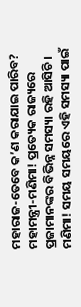ମହାରାଜ-ତେବେ କ’ଣ କରାଯାଇ ପାରିବ?
ମହାମନ୍ତ୍ରୀ-ମଣିମା! ପ୍ରତ୍ୟେକ ରାଜ୍ୟରେ ପ୍ରଜାମାନଙ୍କର ବିଭିନ୍ନ ସମସ୍ୟା ରହି ଆସିଚି । ମଣିମା! ସମୟ ସମୟରେ ଏହି ସମସ୍ୟା ପାଇଁ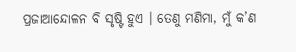ପ୍ରଜାଆନ୍ଦୋଳନ ବି ସୃଷ୍ଟି ହୁଏ । ତେଣୁ ମଣିମା, ମୁଁ କ’ଣ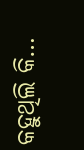କହୁଥିଲି କି…